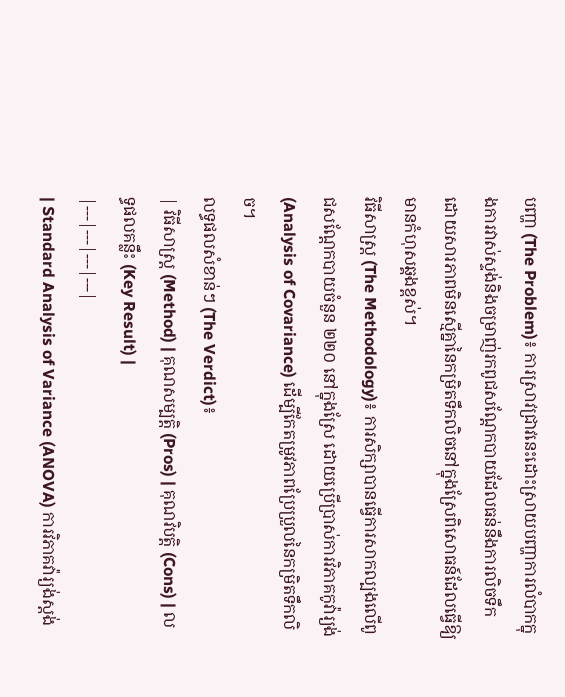បញ្ហា (The Problem)៖ ការស្រាវជ្រាវនេះដោះស្រាយបញ្ហាការលំបាកក្នុងការវាស់ស្ទង់និងចម្រាញ់រកពូជសណ្តែកបាយដែលធន់នឹងការលិចទឹក ដោយសារភាពមិនស្មើគ្នានៃកម្រិតទឹកលិចនៅក្នុងស្រែពិសោធន៍ដែលធ្វើឱ្យមានកំហុសឆ្គងខ្ពស់។
វិធីសាស្ត្រ (The Methodology)៖ ការសិក្សាបានធ្វើការសាកល្បងលើពូជសណ្តែកបាយចំនួន ២២០ នៅក្នុងស្រែ ដោយប្រើប្រាស់ការវិភាគកូវ៉ារ្យង់ (Analysis of Covariance) ដើម្បីកែតម្រូវភាពប្រែប្រួលនៃកម្រិតទឹកលិច។
លទ្ធផលសំខាន់ៗ (The Verdict)៖
| វិធីសាស្ត្រ (Method) | គុណសម្បត្តិ (Pros) | គុណវិបត្តិ (Cons) | លទ្ធផលគន្លឹះ (Key Result) |
|---|---|---|---|
| Standard Analysis of Variance (ANOVA) ការវិភាគវ៉ារ្យង់ស្តង់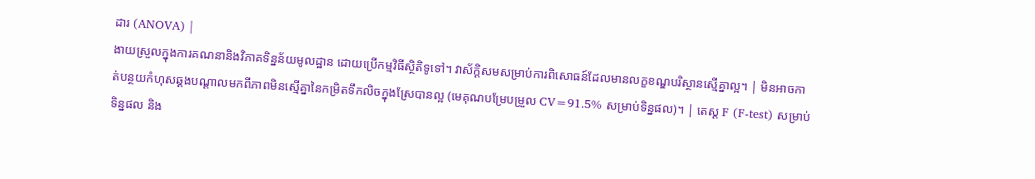ដារ (ANOVA) |
ងាយស្រួលក្នុងការគណនានិងវិភាគទិន្នន័យមូលដ្ឋាន ដោយប្រើកម្មវិធីស្ថិតិទូទៅ។ វាស័ក្តិសមសម្រាប់ការពិសោធន៍ដែលមានលក្ខខណ្ឌបរិស្ថានស្មើគ្នាល្អ។ | មិនអាចកាត់បន្ថយកំហុសឆ្គងបណ្តាលមកពីភាពមិនស្មើគ្នានៃកម្រិតទឹកលិចក្នុងស្រែបានល្អ (មេគុណបម្រែបម្រួល CV=91.5% សម្រាប់ទិន្នផល)។ | តេស្ត F (F-test) សម្រាប់ទិន្នផល និង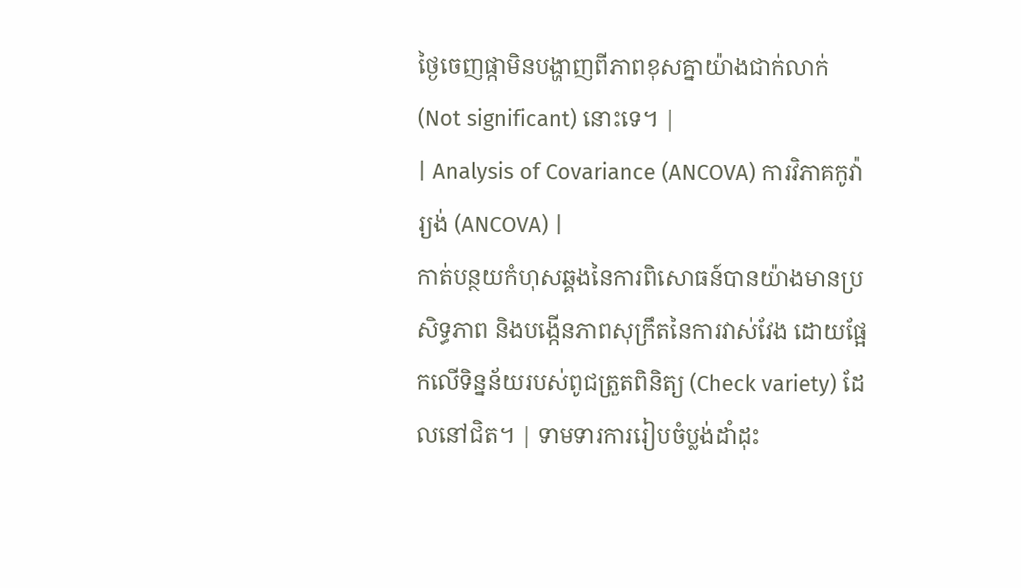ថ្ងៃចេញផ្កាមិនបង្ហាញពីភាពខុសគ្នាយ៉ាងជាក់លាក់ (Not significant) នោះទេ។ |
| Analysis of Covariance (ANCOVA) ការវិភាគកូវ៉ារ្យង់ (ANCOVA) |
កាត់បន្ថយកំហុសឆ្គងនៃការពិសោធន៍បានយ៉ាងមានប្រសិទ្ធភាព និងបង្កើនភាពសុក្រឹតនៃការវាស់វែង ដោយផ្អែកលើទិន្នន័យរបស់ពូជត្រួតពិនិត្យ (Check variety) ដែលនៅជិត។ | ទាមទារការរៀបចំប្លង់ដាំដុះ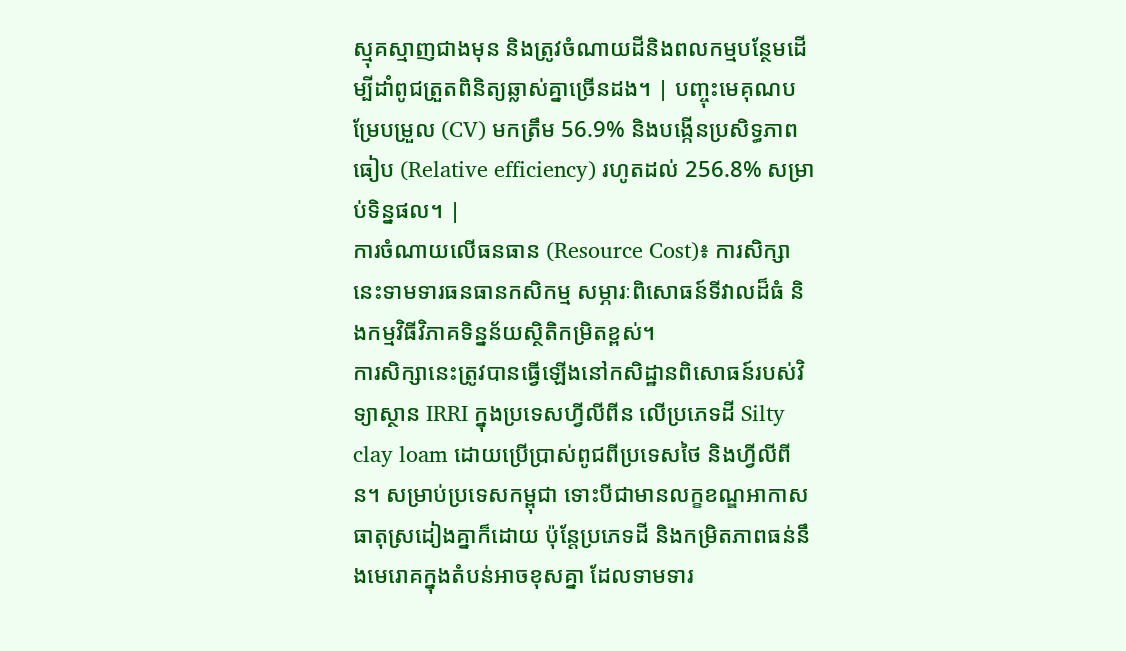ស្មុគស្មាញជាងមុន និងត្រូវចំណាយដីនិងពលកម្មបន្ថែមដើម្បីដាំពូជត្រួតពិនិត្យឆ្លាស់គ្នាច្រើនដង។ | បញ្ចុះមេគុណបម្រែបម្រួល (CV) មកត្រឹម 56.9% និងបង្កើនប្រសិទ្ធភាពធៀប (Relative efficiency) រហូតដល់ 256.8% សម្រាប់ទិន្នផល។ |
ការចំណាយលើធនធាន (Resource Cost)៖ ការសិក្សានេះទាមទារធនធានកសិកម្ម សម្ភារៈពិសោធន៍ទីវាលដ៏ធំ និងកម្មវិធីវិភាគទិន្នន័យស្ថិតិកម្រិតខ្ពស់។
ការសិក្សានេះត្រូវបានធ្វើឡើងនៅកសិដ្ឋានពិសោធន៍របស់វិទ្យាស្ថាន IRRI ក្នុងប្រទេសហ្វីលីពីន លើប្រភេទដី Silty clay loam ដោយប្រើប្រាស់ពូជពីប្រទេសថៃ និងហ្វីលីពីន។ សម្រាប់ប្រទេសកម្ពុជា ទោះបីជាមានលក្ខខណ្ឌអាកាសធាតុស្រដៀងគ្នាក៏ដោយ ប៉ុន្តែប្រភេទដី និងកម្រិតភាពធន់នឹងមេរោគក្នុងតំបន់អាចខុសគ្នា ដែលទាមទារ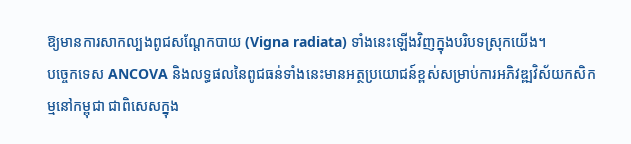ឱ្យមានការសាកល្បងពូជសណ្តែកបាយ (Vigna radiata) ទាំងនេះឡើងវិញក្នុងបរិបទស្រុកយើង។
បច្ចេកទេស ANCOVA និងលទ្ធផលនៃពូជធន់ទាំងនេះមានអត្ថប្រយោជន៍ខ្ពស់សម្រាប់ការអភិវឌ្ឍវិស័យកសិកម្មនៅកម្ពុជា ជាពិសេសក្នុង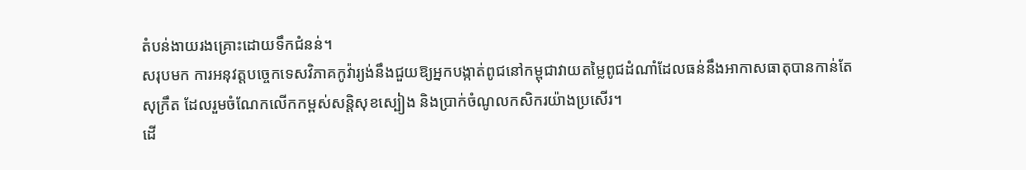តំបន់ងាយរងគ្រោះដោយទឹកជំនន់។
សរុបមក ការអនុវត្តបច្ចេកទេសវិភាគកូវ៉ារ្យង់នឹងជួយឱ្យអ្នកបង្កាត់ពូជនៅកម្ពុជាវាយតម្លៃពូជដំណាំដែលធន់នឹងអាកាសធាតុបានកាន់តែសុក្រឹត ដែលរួមចំណែកលើកកម្ពស់សន្តិសុខស្បៀង និងប្រាក់ចំណូលកសិករយ៉ាងប្រសើរ។
ដើ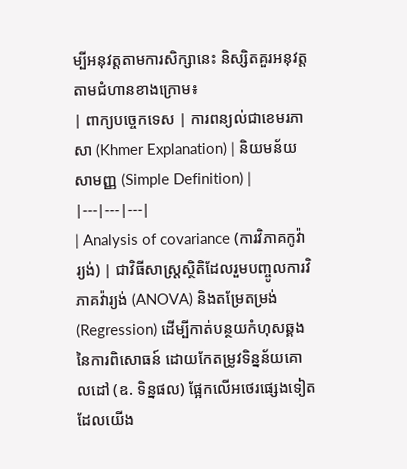ម្បីអនុវត្តតាមការសិក្សានេះ និស្សិតគួរអនុវត្តតាមជំហានខាងក្រោម៖
| ពាក្យបច្ចេកទេស | ការពន្យល់ជាខេមរភាសា (Khmer Explanation) | និយមន័យសាមញ្ញ (Simple Definition) |
|---|---|---|
| Analysis of covariance (ការវិភាគកូវ៉ារ្យង់) | ជាវិធីសាស្ត្រស្ថិតិដែលរួមបញ្ចូលការវិភាគវ៉ារ្យង់ (ANOVA) និងតម្រែតម្រង់ (Regression) ដើម្បីកាត់បន្ថយកំហុសឆ្គងនៃការពិសោធន៍ ដោយកែតម្រូវទិន្នន័យគោលដៅ (ឧ. ទិន្នផល) ផ្អែកលើអថេរផ្សេងទៀតដែលយើង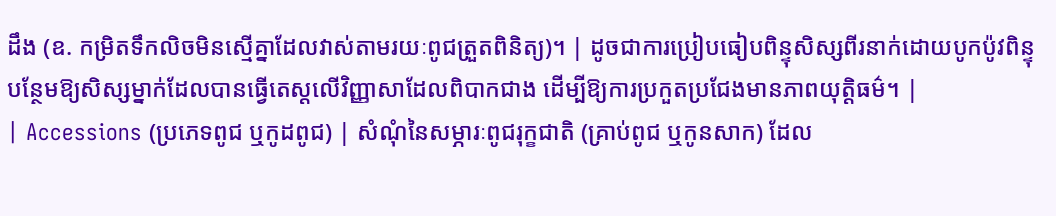ដឹង (ឧ. កម្រិតទឹកលិចមិនស្មើគ្នាដែលវាស់តាមរយៈពូជត្រួតពិនិត្យ)។ | ដូចជាការប្រៀបធៀបពិន្ទុសិស្សពីរនាក់ដោយបូកប៉ូវពិន្ទុបន្ថែមឱ្យសិស្សម្នាក់ដែលបានធ្វើតេស្តលើវិញ្ញាសាដែលពិបាកជាង ដើម្បីឱ្យការប្រកួតប្រជែងមានភាពយុត្តិធម៌។ |
| Accessions (ប្រភេទពូជ ឬកូដពូជ) | សំណុំនៃសម្ភារៈពូជរុក្ខជាតិ (គ្រាប់ពូជ ឬកូនសាក) ដែល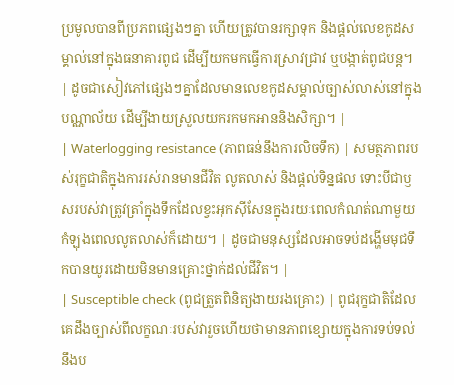ប្រមូលបានពីប្រភពផ្សេងៗគ្នា ហើយត្រូវបានរក្សាទុក និងផ្តល់លេខកូដសម្គាល់នៅក្នុងធនាគារពូជ ដើម្បីយកមកធ្វើការស្រាវជ្រាវ ឬបង្កាត់ពូជបន្ត។ | ដូចជាសៀវភៅផ្សេងៗគ្នាដែលមានលេខកូដសម្គាល់ច្បាស់លាស់នៅក្នុងបណ្ណាល័យ ដើម្បីងាយស្រួលយករកមកអាននិងសិក្សា។ |
| Waterlogging resistance (ភាពធន់នឹងការលិចទឹក) | សមត្ថភាពរបស់រុក្ខជាតិក្នុងការរស់រានមានជីវិត លូតលាស់ និងផ្តល់ទិន្នផល ទោះបីជាឫសរបស់វាត្រូវត្រាំក្នុងទឹកដែលខ្វះអុកស៊ីសែនក្នុងរយៈពេលកំណត់ណាមួយកំឡុងពេលលូតលាស់ក៏ដោយ។ | ដូចជាមនុស្សដែលអាចទប់ដង្ហើមមុជទឹកបានយូរដោយមិនមានគ្រោះថ្នាក់ដល់ជីវិត។ |
| Susceptible check (ពូជត្រួតពិនិត្យងាយរងគ្រោះ) | ពូជរុក្ខជាតិដែលគេដឹងច្បាស់ពីលក្ខណៈរបស់វារួចហើយថាមានភាពខ្សោយក្នុងការទប់ទល់នឹងប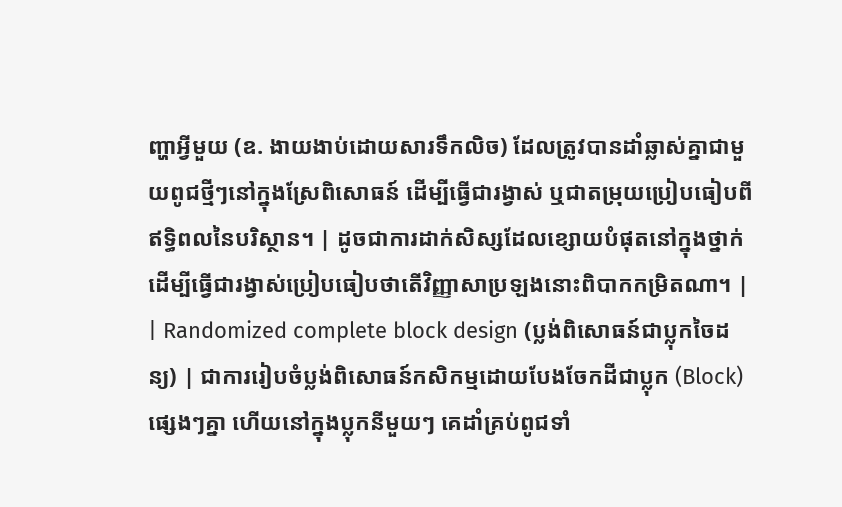ញ្ហាអ្វីមួយ (ឧ. ងាយងាប់ដោយសារទឹកលិច) ដែលត្រូវបានដាំឆ្លាស់គ្នាជាមួយពូជថ្មីៗនៅក្នុងស្រែពិសោធន៍ ដើម្បីធ្វើជារង្វាស់ ឬជាតម្រុយប្រៀបធៀបពីឥទ្ធិពលនៃបរិស្ថាន។ | ដូចជាការដាក់សិស្សដែលខ្សោយបំផុតនៅក្នុងថ្នាក់ ដើម្បីធ្វើជារង្វាស់ប្រៀបធៀបថាតើវិញ្ញាសាប្រឡងនោះពិបាកកម្រិតណា។ |
| Randomized complete block design (ប្លង់ពិសោធន៍ជាប្លុកចៃដន្យ) | ជាការរៀបចំប្លង់ពិសោធន៍កសិកម្មដោយបែងចែកដីជាប្លុក (Block) ផ្សេងៗគ្នា ហើយនៅក្នុងប្លុកនីមួយៗ គេដាំគ្រប់ពូជទាំ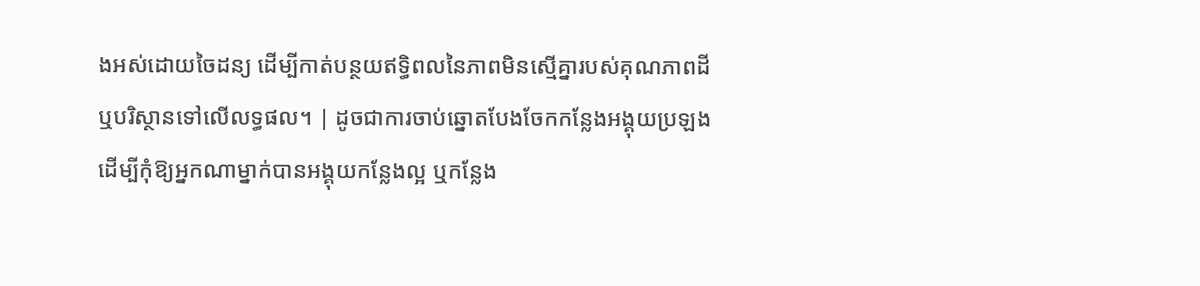ងអស់ដោយចៃដន្យ ដើម្បីកាត់បន្ថយឥទ្ធិពលនៃភាពមិនស្មើគ្នារបស់គុណភាពដី ឬបរិស្ថានទៅលើលទ្ធផល។ | ដូចជាការចាប់ឆ្នោតបែងចែកកន្លែងអង្គុយប្រឡង ដើម្បីកុំឱ្យអ្នកណាម្នាក់បានអង្គុយកន្លែងល្អ ឬកន្លែង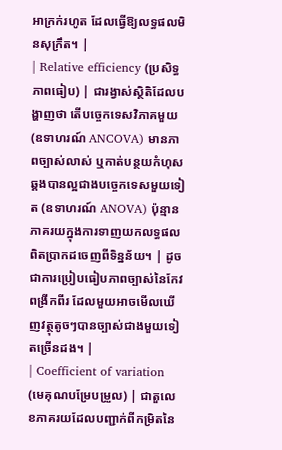អាក្រក់រហូត ដែលធ្វើឱ្យលទ្ធផលមិនសុក្រឹត។ |
| Relative efficiency (ប្រសិទ្ធភាពធៀប) | ជារង្វាស់ស្ថិតិដែលបង្ហាញថា តើបច្ចេកទេសវិភាគមួយ (ឧទាហរណ៍ ANCOVA) មានភាពច្បាស់លាស់ ឬកាត់បន្ថយកំហុសឆ្គងបានល្អជាងបច្ចេកទេសមួយទៀត (ឧទាហរណ៍ ANOVA) ប៉ុន្មានភាគរយក្នុងការទាញយកលទ្ធផលពិតប្រាកដចេញពីទិន្នន័យ។ | ដូចជាការប្រៀបធៀបភាពច្បាស់នៃកែវពង្រីកពីរ ដែលមួយអាចមើលឃើញវត្ថុតូចៗបានច្បាស់ជាងមួយទៀតច្រើនដង។ |
| Coefficient of variation (មេគុណបម្រែបម្រួល) | ជាតួលេខភាគរយដែលបញ្ជាក់ពីកម្រិតនៃ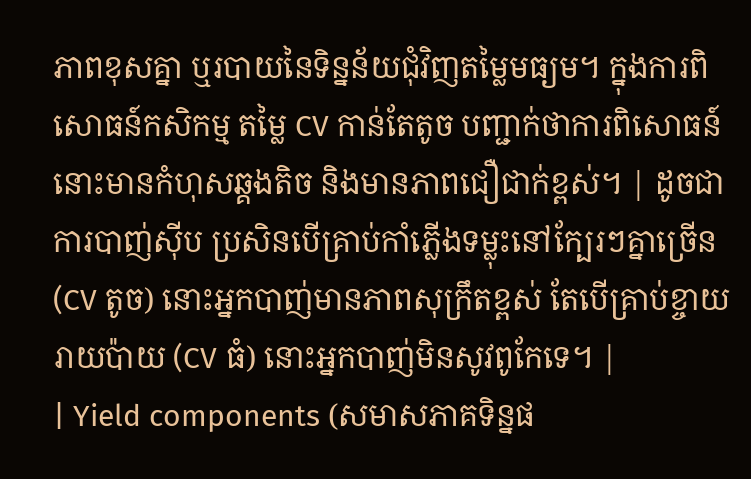ភាពខុសគ្នា ឬរបាយនៃទិន្នន័យជុំវិញតម្លៃមធ្យម។ ក្នុងការពិសោធន៍កសិកម្ម តម្លៃ CV កាន់តែតូច បញ្ជាក់ថាការពិសោធន៍នោះមានកំហុសឆ្គងតិច និងមានភាពជឿជាក់ខ្ពស់។ | ដូចជាការបាញ់ស៊ីប ប្រសិនបើគ្រាប់កាំភ្លើងទម្លុះនៅក្បែរៗគ្នាច្រើន (CV តូច) នោះអ្នកបាញ់មានភាពសុក្រឹតខ្ពស់ តែបើគ្រាប់ខ្ចាយរាយប៉ាយ (CV ធំ) នោះអ្នកបាញ់មិនសូវពូកែទេ។ |
| Yield components (សមាសភាគទិន្នផ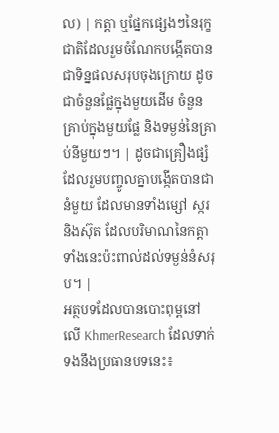ល) | កត្តា ឬផ្នែកផ្សេងៗនៃរុក្ខជាតិដែលរួមចំណែកបង្កើតបានជាទិន្នផលសរុបចុងក្រោយ ដូចជាចំនួនផ្លែក្នុងមួយដើម ចំនួនគ្រាប់ក្នុងមួយផ្លែ និងទម្ងន់នៃគ្រាប់នីមួយៗ។ | ដូចជាគ្រឿងផ្សំដែលរួមបញ្ចូលគ្នាបង្កើតបានជានំមួយ ដែលមានទាំងម្សៅ ស្ករ និងស៊ុត ដែលបរិមាណនៃកត្តាទាំងនេះប៉ះពាល់ដល់ទម្ងន់នំសរុប។ |
អត្ថបទដែលបានបោះពុម្ពនៅលើ KhmerResearch ដែលទាក់ទងនឹងប្រធានបទនេះ៖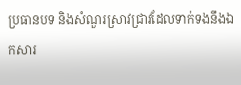ប្រធានបទ និងសំណួរស្រាវជ្រាវដែលទាក់ទងនឹងឯកសារ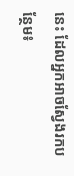នេះ ដែលអ្នកអាចស្វែងរកបន្ថែម៖